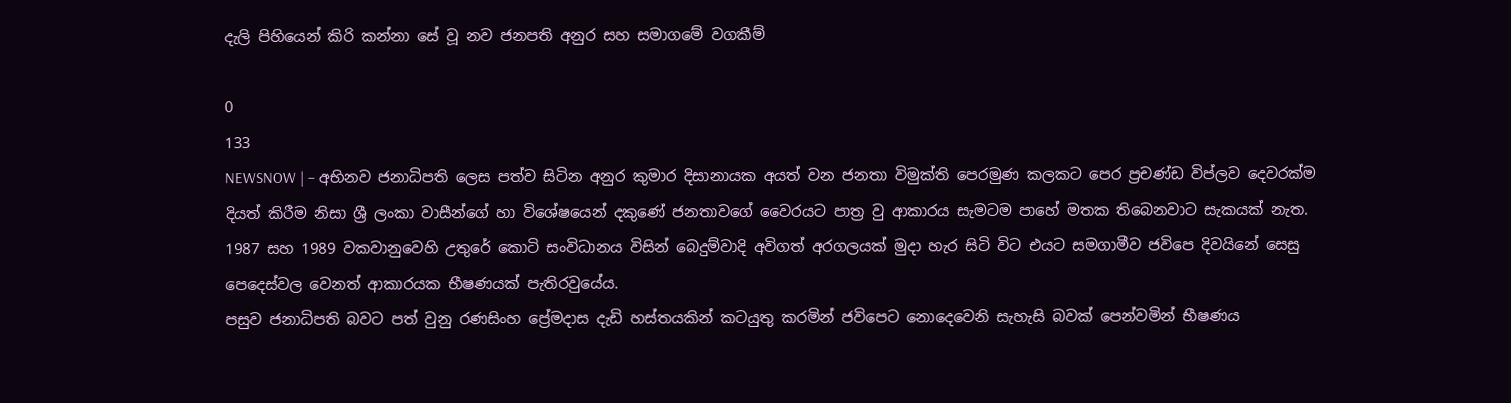දැලි පිහියෙන් කිරි කන්නා සේ වූ නව ජනපති අනුර සහ සමාගමේ වගකීම්

0
133
NEWSNOW | – අභිනව ජනාධිපති ලෙස පත්ව සිටින අනුර කුමාර දිසානායක අයත් වන ජනතා විමුක්ති පෙරමුණ කලකට පෙර ප්‍රචණ්ඩ විප්ලව දෙවරක්ම දියත් කිරීම නිසා ශ්‍රී ලංකා වාසීන්ගේ හා විශේෂයෙන් දකුණේ ජනතාවගේ වෛරයට පාත්‍ර වු ආකාරය සැමටම පාහේ මතක තිබෙනවාට සැකයක් නැත. 1987 සහ 1989 වකවානුවෙහි උතුරේ කොටි සංවිධානය විසින් බෙදුම්වාදි අවිගත් අරගලයක් මුදා හැර සිටි විට එයට සමගාමීව ජවිපෙ දිවයිනේ සෙසු පෙදෙස්වල වෙනත් ආකාරයක භීෂණයක් පැතිරවුයේය.
පසුව ජනාධිපති බවට පත් වුනු රණසිංහ ප්‍රේමදාස දැඩි හස්තයකින් කටයුතු කරමින් ජවිපෙට නොදෙවෙනි සැහැසි බවක් පෙන්වමින් භීෂණය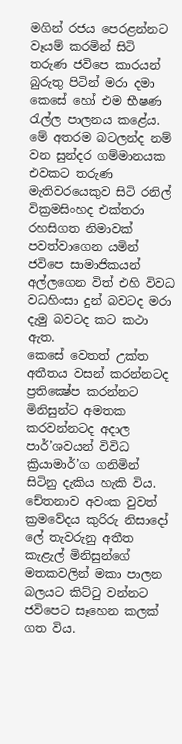මගින් රජය පෙරළන්නට වෑයම් කරමින් සිටි තරුණ ජවිපෙ කාරයන් බුරුතු පිටින් මරා දමා කෙසේ හෝ එම භීෂණ රැල්ල පාලනය කළේය. මේ අතරම බටලන්ද නම් වන සුන්දර ගම්මානයක එවකට තරුණ මැතිවරයෙකුව සිටි රනිල් වික්‍රමසිංහද එක්තරා රහසිගත නිමාවක් පවත්වාගෙන යමින් ජවිපෙ සාමාජිකයන් අල්ලගෙන විත් එහි විවධ වධහිංසා දුන් බවටද මරා දැමු බවටද කට කථා ඇත.
කෙසේ වෙතත් උක්ත අතීතය වසන් කරන්නටද ප්‍රතික්‍ෂේප කරන්නට මිනිසුන්ට අමතක කරවන්නටද අදාල පාර්’ශවයන් විවිධ ක්‍රියාමාර්’ග ගනිමින් සිටිනු දැකිය හැකි විය. චේතනාව අවංක වුවත් ක්‍රමවේදය කුරිරු නිසාදෝ ලේ තැවරුනු අතීත කැළැල් මිනිසුන්ගේ මතකවලින් මකා පාලන බලයට කිට්ටු වන්නට ජවිපෙට සෑහෙන කලක් ගත විය.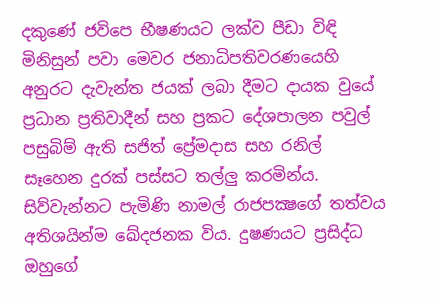දකුණේ ජවිපෙ භීෂණයට ලක්ව පීඩා විඳි මිනිසුන් පවා මෙවර ජනාධිපතිවරණයෙහි අනුරට දැවැන්ත ජයක් ලබා දීමට දායක වුයේ ප්‍රධාන ප්‍රතිවාදීන් සහ ප්‍රකට දේශපාලන පවුල් පසුබිම් ඇති සජිත් ප්‍රේමදාස සහ රනිල් සෑහෙන දුරක් පස්සට තල්ලු කරමින්ය. සිව්වැන්නට පැමිණි නාමල් රාජපක්‍ෂගේ තත්වය අතිශයින්ම ඛේදජනක විය. දුෂණයට ප්‍රසිද්ධ ඔහුගේ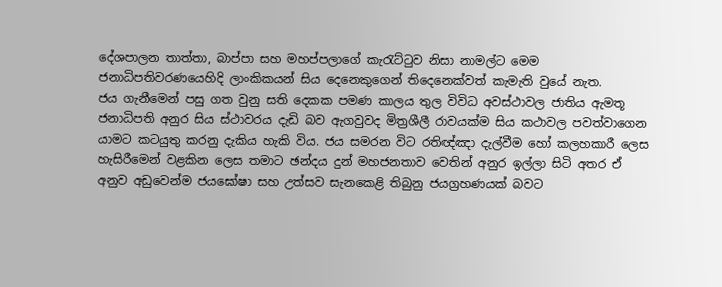දේශපාලන තාත්තා, බාප්පා සහ මහප්පලාගේ කැරැට්ටුව නිසා නාමල්ට මෙම ජනාධිපතිවරණයෙහිදි ලාංකිකයන් සිය දෙනෙකුගෙන් තිදෙනෙක්වත් කැමැති වුයේ නැත.
ජය ගැනීමෙන් පසු ගත වුනු සති දෙකක පමණ කාලය තුල විවිධ අවස්ථාවල ජාතිය ඇමතූ ජනාධිපති අනුර සිය ස්ථාවරය දැඩි බව ඇගවුවද මිත්‍රශීලී රාවයක්ම සිය කථාවල පවත්වාගෙන යාමට කටයුතු කරනු දැකිය හැකි විය. ජය සමරන විට රතිඥ්ඤා දැල්වීම හෝ කලහකාරී ලෙස හැසිරීමෙන් වළකින ලෙස තමාට ඡන්දය දුන් මහජනතාව වෙතින් අනුර ඉල්ලා සිටි අතර ඒ අනුව අඩුවෙන්ම ජයඝෝෂා සහ උත්සව සැනකෙළි තිබුනු ජයග්‍රහණයක් බවට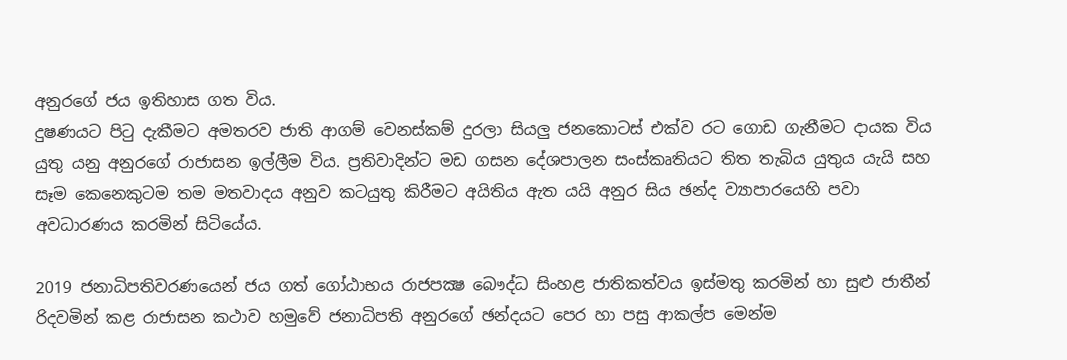අනුරගේ ජය ඉතිහාස ගත විය.
දුෂණයට පිටු දැකීමට අමතරව ජාති ආගම් වෙනස්කම් දුරලා සියලු ජනකොටස් එක්ව රට ගොඩ ගැනීමට දායක විය යුතු යනු අනුරගේ රාජාසන ඉල්ලීම විය. ප්‍රතිවාදින්ට මඩ ගසන දේශපාලන සංස්කෘතියට තිත තැබිය යුතුය යැයි සහ සෑම කෙනෙකුටම තම මතවාදය අනුව කටයුතු කිරීමට අයිතිය ඇත යයි අනුර සිය ඡන්ද ව්‍යාපාරයෙහි පවා අවධාරණය කරමින් සිටියේය.

2019 ජනාධිපතිවරණයෙන් ජය ගත් ගෝඨාභය රාජපක්‍ෂ බෞද්ධ සිංහළ ජාතිකත්වය ඉස්මතු කරමින් හා සුළු ජාතීන් රිදවමින් කළ රාජාසන කථාව හමුවේ ජනාධිපති අනුරගේ ඡන්දයට පෙර හා පසු ආකල්ප මෙන්ම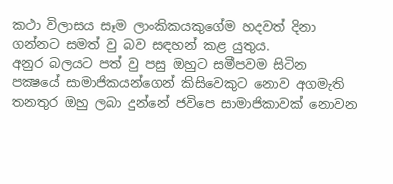කථා විලාසය සෑම ලාංකිකයකුගේම හදවත් දිනා ගන්නට සමත් වු බව සඳහන් කළ යුතුය.
අනුර බලයට පත් වු පසු ඔහුට සමීපවම සිටින පක්‍ෂයේ සාමාජිකයන්ගෙන් කිසිවෙකුට නොව අගමැති තනතුර ඔහු ලබා දුන්නේ ජවිපෙ සාමාජිකාවක් නොවන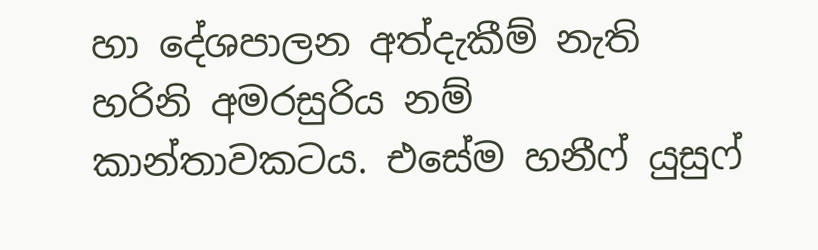හා දේශපාලන අත්දැකීම් නැති හරිනි අමරසුරිය නම් කාන්තාවකටය. එසේම හනීෆ් යුසුෆ්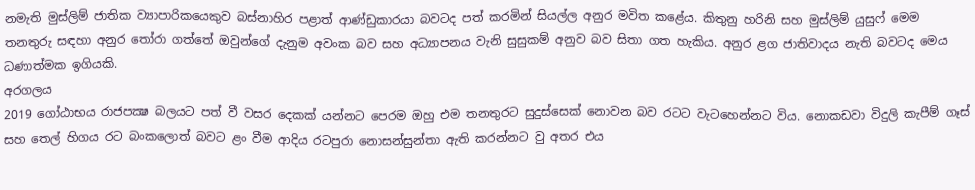නමැති මුස්ලිම් ජාතික ව්‍යාපාරිකයෙකුව බස්නාහිර පළාත් ආණ්ඩුකාරයා බවටද පත් කරමින් සියල්ල අනුර මවිත කළේය. කිතුනු හරිනි සහ මුස්ලිම් යුසුෆ් මෙම තනතුරු සඳහා අනුර තෝරා ගත්තේ ඔවුන්ගේ දැනුම අවංක බව සහ අධ්‍යාපනය වැනි සුසුකම් අනුව බව සිතා ගත හැකිය. අනුර ළග ජාතිවාදය නැති බවටද මෙය ධණාත්මක ඉගියකි.
අරගලය
2019 ගෝඨාභය රාජපක්‍ෂ බලයට පත් වී වසර දෙකක් යන්නට පෙරම ඔහු එම තනතුරට සුදුස්සෙක් නොවන බව රටට වැටහෙන්නට විය. නොකඩවා විදුලි කැපීම් ගෑස් සහ තෙල් හිගය රට බංකලොත් බවට ළං වීම ආදිය රටපුරා නොසන්සුන්තා ඇති කරන්නට වු අතර එය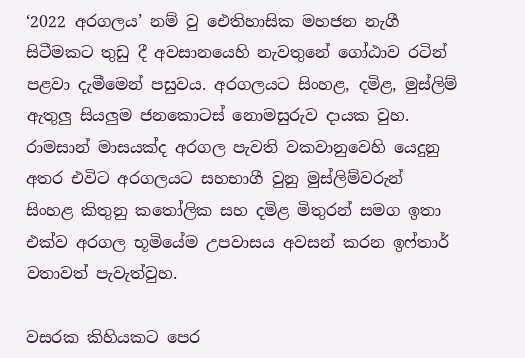‘2022 අරගලය’ නම් වු ඓතිහාසික මහජන නැගී සිටීමකට තුඩු දී අවසානයෙහි නැවතුනේ ගෝඨාව රටින් පළවා දැමීමෙන් පසුවය. අරගලයට සිංහළ, දමිළ, මුස්ලිම් ඇතුලු සියලුම ජනකොටස් නොමසුරුව දායක වුහ. රාමසාන් මාසයක්ද අරගල පැවති වකවානුවෙහි යෙදුනු අතර එවිට අරගලයට සහභාගී වුනු මුස්ලිම්වරුන් සිංහළ කිතුනු කතෝලික සහ දමිළ මිතුරන් සමග ඉතා එක්ව අරගල භූමියේම උපවාසය අවසන් කරන ඉෆ්තාර් වතාවත් පැවැත්වුහ.

වසරක කිහියකට පෙර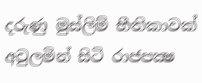දරුණු මුස්ලිම් භීතිකාවක් අවුලමින් සිටි රාජපක්‍ෂ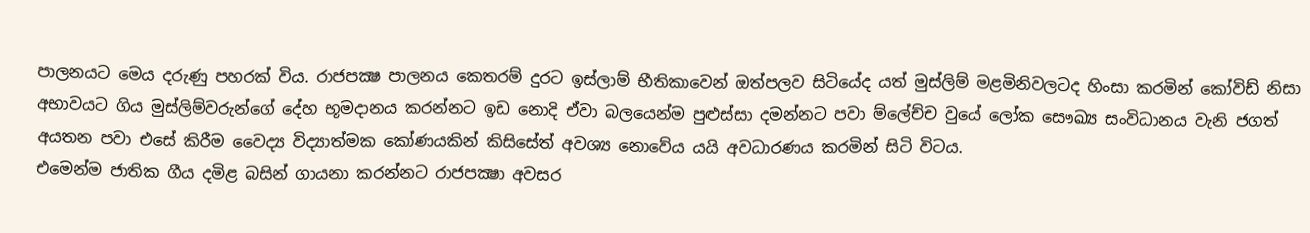පාලනයට මෙය දරුණු පහරක් විය. රාජපක්‍ෂ පාලනය කෙතරම් දුරට ඉස්ලාම් භීතිකාවෙන් ඔත්පලව සිටියේද යත් මුස්ලිම් මළමිනිවලටද හිංසා කරමින් කෝවිඩ් නිසා අභාවයට ගිය මුස්ලිම්වරුන්ගේ දේහ භූමදානය කරන්නට ඉඩ නොදි ඒවා බලයෙන්ම පුළුස්සා දමන්නට පවා ම්ලේච්ච වුයේ ලෝක සෞඛ්‍ය සංවිධානය වැනි ජගත් අයතන පවා එසේ කිරීම වෛද්‍ය විද්‍යාත්මක කෝණයකින් කිසිසේත් අවශ්‍ය නොවේය යයි අවධාරණය කරමින් සිටි විටය.
එමෙන්ම ජාතික ගීය දමිළ බසින් ගායනා කරන්නට රාජපක්‍ෂා අවසර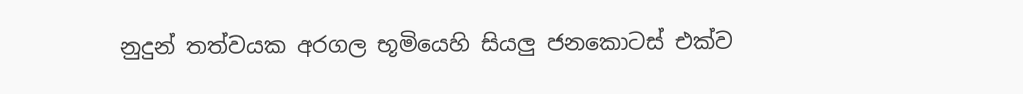නුදුන් තත්වයක අරගල භූමියෙහි සියලු ජනකොටස් එක්ව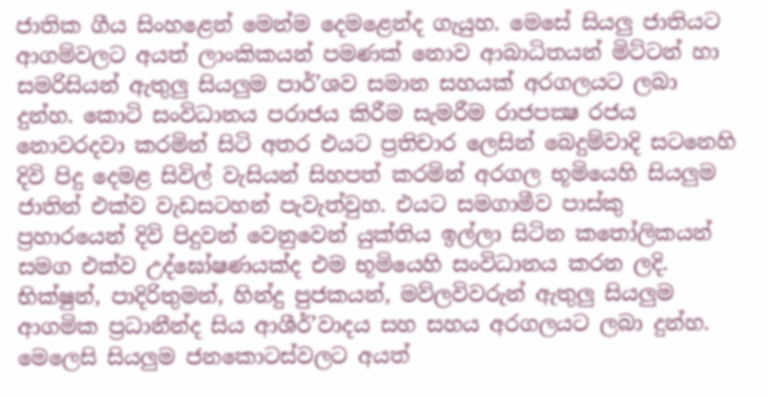ජාතික ගීය සිංහළෙන් මෙන්ම දෙමළෙන්ද ගැයුහ. මෙසේ සියලු ජාතියට ආගම්වලට අයත් ලාංකිකයන් පමණක් නොව ආබාධිතයන් මිට්ටන් හා සමරිසියන් ඇතුලු සියලුම පාර්’ශව සමාන සහයක් අරගලයට ලබා දුන්හ. කොටි සංවිධානය පරාජය කිරීම සැමරීම රාජපක්‍ෂ රජය නොවරදවා කරමින් සිටි අතර එයට ප්‍රතිචාර ලෙසින් බෙදුම්වාදි සටනෙහි දිවි පිදු දෙමළ සිවිල් වැසියන් සිහපත් කරමින් අරගල භූමියෙහි සියලුම ජාතින් එක්ව වැඩසටහන් පැවැත්වුහ. එයට සමගාමීව පාස්කු ප්‍රහාරයෙන් දිවි පිදුවන් වෙනුවෙන් යුක්තිය ඉල්ලා සිටින කතෝලිකයන් සමග එක්ව උද්ඝෝෂණයක්ද එම භූමියෙහි සංවිධානය කරන ලදි. භික්ෂුන්, පාදිරිතුමන්, හින්දු පුජකයන්, මව්ලවිවරුන් ඇතුලු සියලුම ආගමික ප්‍රධානීන්ද සිය ආශීර්’වාදය සහ සහය අරගලයට ලබා දුන්හ. මෙලෙසි සියලුම ජනකොටස්වලට අයත්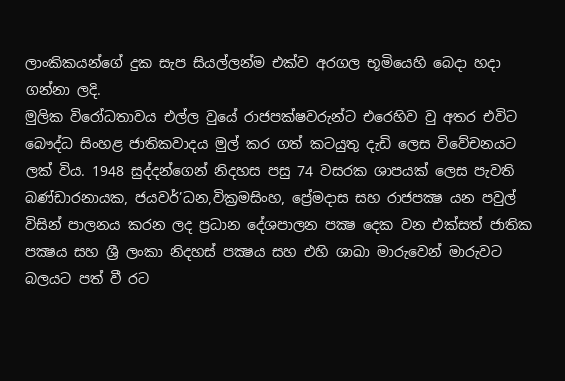ලාංකිකයන්ගේ දුක සැප සියල්ලන්ම එක්ව අරගල භූමියෙහි බෙදා හදා ගන්නා ලදි.
මුලික විරෝධතාවය එල්ල වුයේ රාජපක්ෂවරුන්ට එරෙහිව වු අතර එවිට බෞද්ධ සිංහළ ජාතිකවාදය මුල් කර ගත් කටයුතු දැඩි ලෙස විවේචනයට ලක් විය. 1948 සුද්දන්ගෙන් නිදහස පසු 74 වසරක ශාපයක් ලෙස පැවති බණ්ඩාරනායක, ජයවර්’ධන,වික්‍රමසිංහ, ප්‍රේමදාස සහ රාජපක්‍ෂ යන පවුල් විසින් පාලනය කරන ලද ප්‍රධාන දේශපාලන පක්‍ෂ දෙක වන එක්සත් ජාතික පක්‍ෂය සහ ශ්‍රී ලංකා නිදහස් පක්‍ෂය සහ එහි ශාඛා මාරුවෙන් මාරුවට බලයට පත් වී රට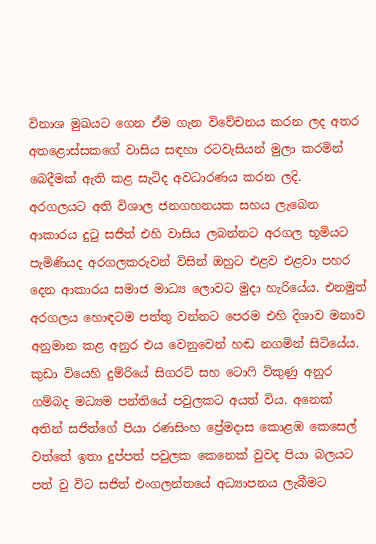විනාශ මුඛයට ගෙන ඒම ගැන විවේචනය කරන ලද අතර අතළොස්සකගේ වාසිය සඳහා රටවැසියන් මුලා කරමින් බෙදීමක් ඇති කළ සැටිද අවධාරණය කරන ලදි.
අරගලයට අති විශාල ජනගහනයක සහය ලැබෙන ආකාරය දුටු සජිත් එහි වාසිය ලබන්නට අරගල භූමියට පැමිණියද අරගලකරුවන් විසින් ඔහුට එළව එළවා පහර දෙන ආකාරය සමාජ මාධ්‍ය ලොවට මුදා හැරියේය. එනමුත් අරගලය හොඳටම පත්තු වන්නට පෙරම එහි දිශාව මනාව අනුමාන කළ අනුර එය වෙනුවෙන් හඬ නගමින් සිටියේය. කුඩා වියෙහි දුම්රියේ සිගරට් සහ ටොෆි විකුණු අනුර ගම්බද මධ්‍යම පන්තියේ පවුලකට අයත් විය. අනෙක් අතින් සජිත්ගේ පියා රණසිංහ ප්‍රේමදාස කොළඹ කෙසෙල් වත්තේ ඉතා දුප්පත් පවුලක කෙනෙක් වුවද පියා බලයට පත් වු විට සජිත් එංගලන්තයේ අධ්‍යාපනය ලැබීමට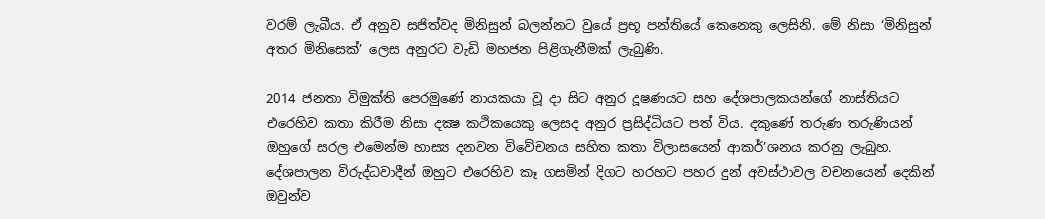වරම් ලැබීය. ඒ අනුව සජිත්වද මිනිසුන් බලන්නට වුයේ ප්‍රභූ පන්තියේ කෙනෙකු ලෙසිනි. මේ නිසා ‘මිනිසුන් අතර මිනිසෙක්’ ලෙස අනුරට වැඩි මහජන පිළිගැනීමක් ලැබුණි.

2014 ජනතා විමුක්ති පෙරමුණේ නායකයා වූ දා සිට අනුර දූෂණයට සහ දේශපාලකයන්ගේ නාස්තියට එරෙහිව කතා කිරීම නිසා දක්‍ෂ කථිකයෙකු ලෙසද අනුර ප්‍රසිද්ධියට පත් විය. දකුණේ තරුණ තරුණියන් ඔහුගේ සරල එමෙන්ම හාස්‍ය දනවන විවේචනය සහිත කතා විලාසයෙන් ආකර්’ශනය කරනු ලැබුහ. දේශපාලන විරුද්ධවාදීන් ඔහුට එරෙහිව කෑ ගසමින් දිගට හරහට පහර දුන් අවස්ථාවල වචනයෙන් දෙකින් ඔවුන්ව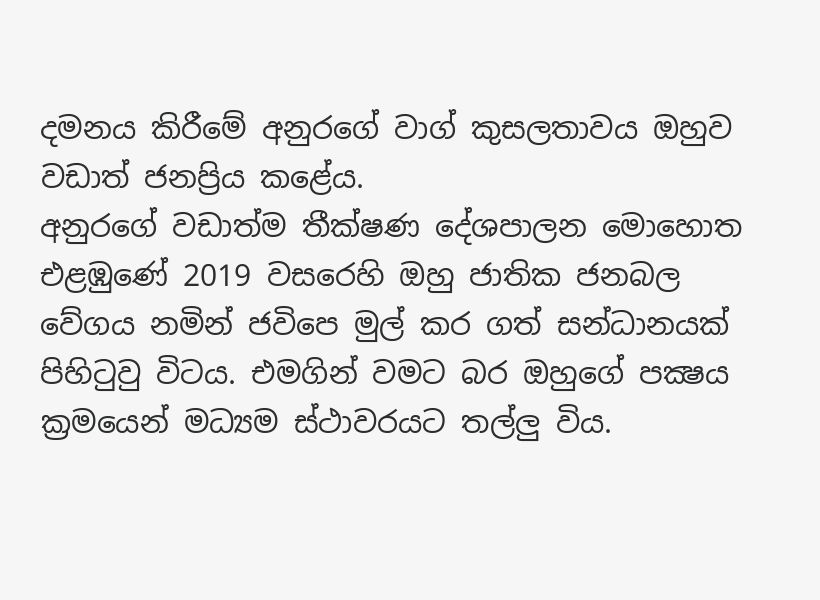දමනය කිරීමේ අනුරගේ වාග් කුසලතාවය ඔහුව වඩාත් ජනප්‍රිය කළේය.
අනුරගේ වඩාත්ම තීක්ෂණ දේශපාලන මොහොත එළඹුණේ 2019 වසරෙහි ඔහු ජාතික ජනබල වේගය නමින් ජවිපෙ මුල් කර ගත් සන්ධානයක් පිහිටුවු විටය. එමගින් වමට බර ඔහුගේ පක්‍ෂය ක්‍රමයෙන් මධ්‍යම ස්ථාවරයට තල්ලු විය.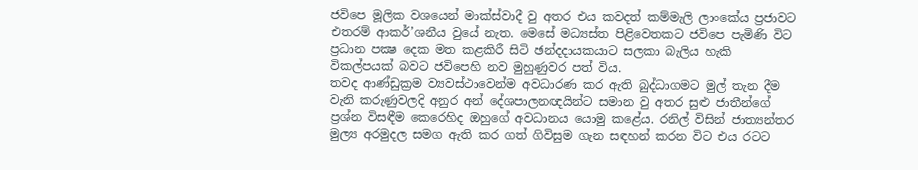ජවිපෙ මූලික වශයෙන් මාක්ස්වාදී වු අතර එය කවදත් කම්මැලි ලාංකේය ප්‍රජාවට එතරම් ආකර්’ශනීය වුයේ නැත. මෙසේ මධ්‍යස්ත පිළිවෙතකට ජවිපෙ පැමිණි විට ප්‍රධාන පක්‍ෂ දෙක මත කළකිරී සිටි ඡන්දදායකයාට සලකා බැලිය හැකි විකල්පයක් බවට ජවිපෙහි නව මුහුණුවර පත් විය.
තවද ආණ්ඩුක්‍රම ව්‍යවස්ථාවෙන්ම අවධාරණ කර ඇති බුද්ධාගමට මුල් තැන දීම වැනි කරුණුවලදි අනුර අන් දේශපාලනඥයින්ට සමාන වු අතර සුළු ජාතීන්ගේ ප්‍රශ්න විසඳීම කෙරෙහිද ඔහුගේ අවධානය යොමු කළේය. රනිල් විසින් ජාත්‍යන්තර මුල්‍ය අරමුදල සමග ඇති කර ගත් ගිවිසුම ගැන සඳහන් කරන විට එය රටට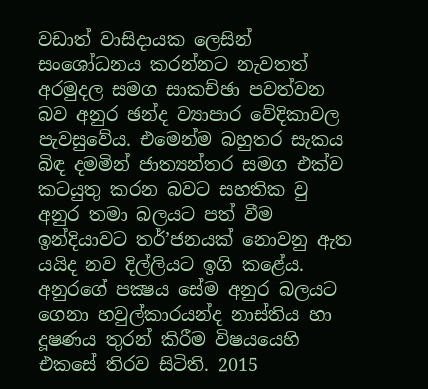වඩාත් වාසිදායක ලෙසින් සංශෝධනය කරන්නට නැවතත් අරමුදල සමග සාකච්ඡා පවත්වන බව අනුර ඡන්ද ව්‍යාපාර වේදිකාවල පැවසුවේය. එමෙන්ම බහුතර සැකය බිඳ දමමින් ජාත්‍යන්තර සමග එක්ව කටයුතු කරන බවට සහතික වු අනුර තමා බලයට පත් වීම ඉන්දියාවට තර්’ජනයක් නොවනු ඇත යයිද නව දිල්ලියට ඉගි කළේය.
අනුරගේ පක්‍ෂය සේම අනුර බලයට ගෙනා හවුල්කාරයන්ද නාස්තිය හා දූෂණය තුරන් කිරීම විෂයයෙහි එකසේ තිරව සිටිති. 2015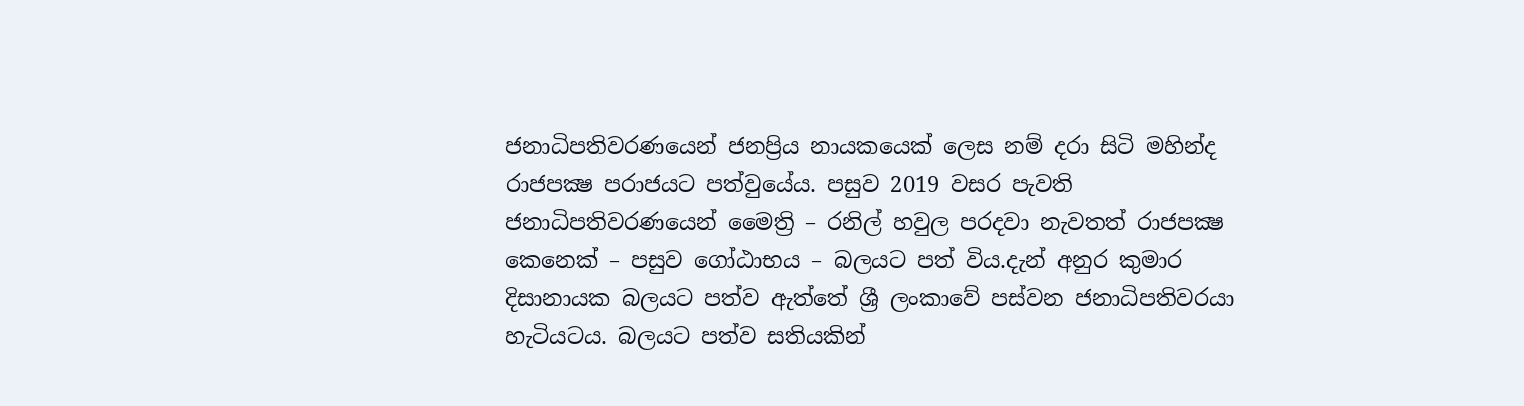ජනාධිපතිවරණයෙන් ජනප්‍රිය නායකයෙක් ලෙස නම් දරා සිටි මහින්ද රාජපක්‍ෂ පරාජයට පත්වුයේය. පසුව 2019 වසර පැවති ජනාධිපතිවරණයෙන් මෛත්‍රි – රනිල් හවුල පරදවා නැවතත් රාජපක්‍ෂ කෙනෙක් – පසුව ගෝඨාභය – බලයට පත් විය.දැන් අනුර කුමාර දිසානායක බලයට පත්ව ඇත්තේ ශ්‍රී ලංකාවේ පස්වන ජනාධිපතිවරයා හැටියටය. බලයට පත්ව සතියකින්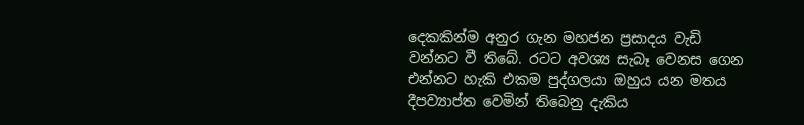දෙකකින්ම අනුර ගැන මහජන ප්‍රසාදය වැඩි වන්නට වී තිබේ. රටට අවශ්‍ය සැබෑ වෙනස ගෙන එන්නට හැකි එකම පුද්ගලයා ඔහුය යන මතය දීපව්‍යාප්ත වෙමින් තිබෙනු දැකිය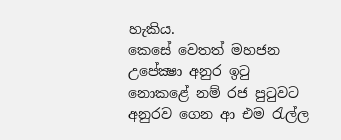හැකිය.
කෙසේ වෙතත් මහජන උපේක්‍ෂා අනුර ඉටු නොකළේ නම් රජ පුටුවට අනුරව ගෙන ආ එම රැල්ල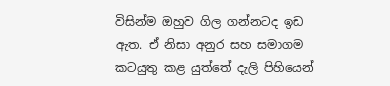විසින්ම ඔහුව ගිල ගන්නටද ඉඩ ඇත. ඒ නිසා අනුර සහ සමාගම කටයුතු කළ යුත්තේ දැලි පිහියෙන්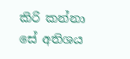කිරි කන්නා සේ අතිශය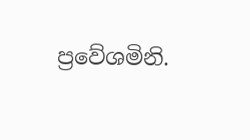ප්‍රවේශමිනි.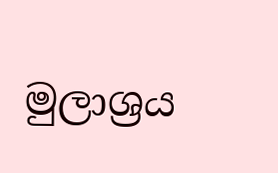මුලාශ්‍රය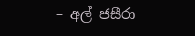– අල් ජසීරා